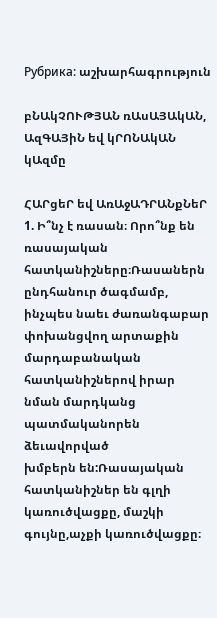Рубрика: աշխարհագրություն

բՆԱկՉՈՒԹՅԱՆ ռԱսԱՅԱկԱՆ, ԱզԳԱՅիՆ եվ կՐՈՆԱկԱՆ կԱզմը

ՀԱՐցեՐ եվ ԱռԱջԱԴՐԱՆքՆեՐ
1. Ի՞նչ է ռասան։ Որո՞նք են ռասայական հատկանիշները։Ռասաներն ընդհանուր ծագմամբ, ինչպես նաեւ ժառանգաբար փոխանցվող արտաքին
մարդաբանական հատկանիշներով իրար նման մարդկանց պատմականորեն ձեւավորված
խմբերն են:Ռասայական հատկանիշներ են գլղի կառուծվացքը, մաշկի գույնը,աչքի կառուծվացքը։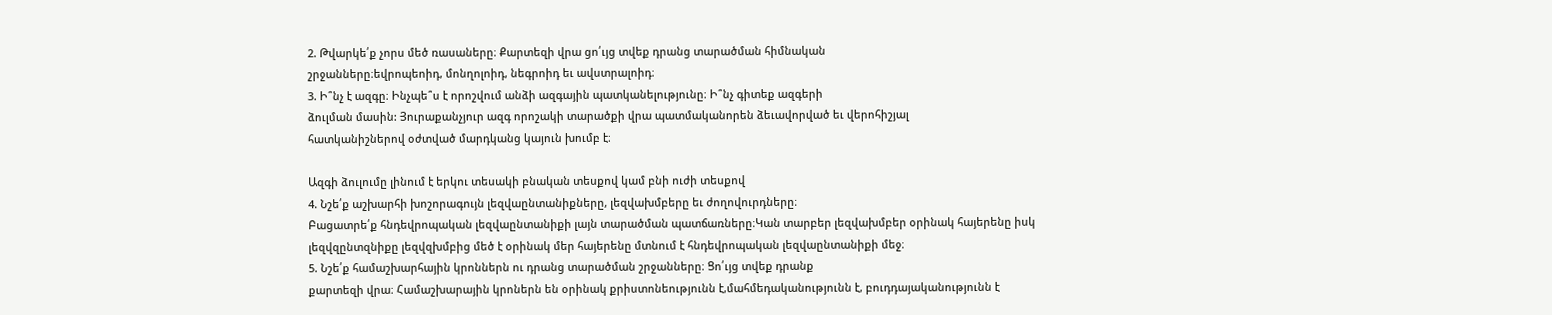2. Թվարկե՛ք չորս մեծ ռասաները։ Քարտեզի վրա ցո՛ւյց տվեք դրանց տարածման հիմնական
շրջանները։եվրոպեոիդ, մոնղոլոիդ, նեգրոիդ եւ ավստրալոիդ։
3. Ի՞նչ է ազգը։ Ինչպե՞ս է որոշվում անձի ազգային պատկանելությունը։ Ի՞նչ գիտեք ազգերի
ձուլման մասին: Յուրաքանչյուր ազգ որոշակի տարածքի վրա պատմականորեն ձեւավորված եւ վերոհիշյալ
հատկանիշներով օժտված մարդկանց կայուն խումբ է։

Ազգի ձուլումը լինում է երկու տեսակի բնական տեսքով կամ բնի ուժի տեսքով
4. Նշե՛ք աշխարհի խոշորագույն լեզվաընտանիքները, լեզվախմբերը եւ ժողովուրդները։
Բացատրե՛ք հնդեվրոպական լեզվաընտանիքի լայն տարածման պատճառները։Կան տարբեր լեզվախմբեր օրինակ հայերենը իսկ լեզվզընտզնիքը լեզվզխմբից մեծ է օրինակ մեր հայերենը մտնում է հնդեվրոպական լեզվաընտանիքի մեջ։
5. Նշե՛ք համաշխարհային կրոններն ու դրանց տարածման շրջանները։ Ցո՛ւյց տվեք դրանք
քարտեզի վրա։ Համաշխարային կրոներն են օրինակ քրիստոնեությունն է,մահմեդականությունն է, բուդդայականությունն է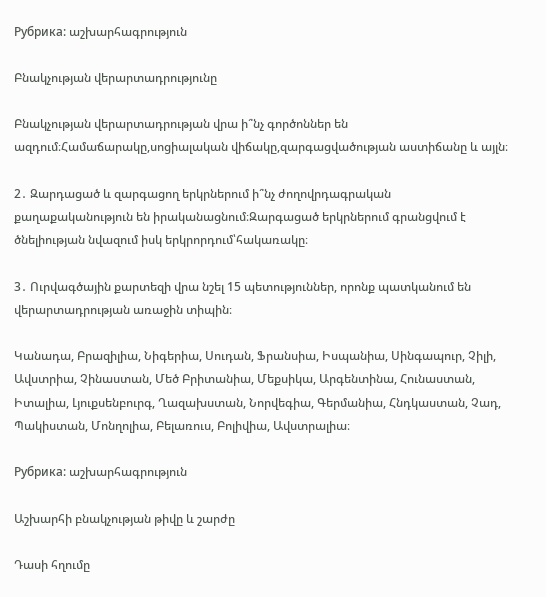Рубрика: աշխարհագրություն

Բնակչության վերարտադրությունը

Բնակչության վերարտադրության վրա ի՞նչ գործոններ են ազդում։Համաճարակը,սոցիալական վիճակը,զարգացվածության աստիճանը և այլն։

2․ Զարդացած և զարգացող երկրներում ի՞նչ ժողովրդագրական քաղաքականություն են իրականացնում։Զարգացած երկրներում գրանցվում է ծնելիության նվազում իսկ երկրորդում՝հակառակը։

3․ Ուրվագծային քարտեզի վրա նշել 15 պետություններ, որոնք պատկանում են վերարտադրության առաջին տիպին։

Կանադա, Բրազիլիա, Նիգերիա, Սուդան, Ֆրանսիա, Իսպանիա, Սինգապուր, Չիլի, Ավստրիա, Չինաստան, Մեծ Բրիտանիա, Մեքսիկա, Արգենտինա, Հունաստան, Իտալիա, Լյուքսենբուրգ, Ղազախստան, Նորվեգիա, Գերմանիա, Հնդկաստան, Չադ, Պակիստան, Մոնղոլիա, Բելառուս, Բոլիվիա, Ավստրալիա։

Рубрика: աշխարհագրություն

Աշխարհի բնակչության թիվը և շարժը

Դասի հղումը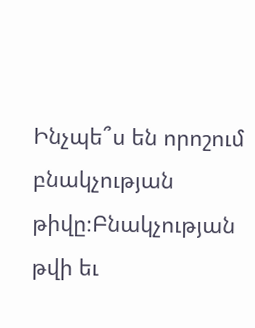Ինչպե՞ս են որոշում բնակչության թիվը։Բնակչության թվի եւ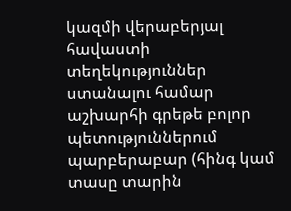կազմի վերաբերյալ հավաստի տեղեկություններ ստանալու համար
աշխարհի գրեթե բոլոր պետություններում պարբերաբար (հինգ կամ տասը տարին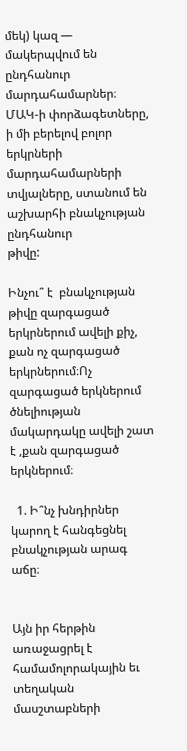մեկ) կազ —
մակերպվում են ընդհանուր մարդահամարներ։ ՄԱԿ-ի փորձագետները, ի մի բերելով բոլոր
երկրների մարդահամարների տվյալները, ստանում են աշխարհի բնակչության ընդհանուր
թիվը:

Ինչու՞ է  բնակչության թիվը զարգացած երկրներում ավելի քիչ, քան ոչ զարգացած երկրներում։Ոչ զարգացած երկներում ծնելիության մակարդակը ավելի շատ է ,քան զարգացած երկներում։

  1. Ի՞նչ խնդիրներ կարող է հանգեցնել բնակչության արագ աճը։


Այն իր հերթին
առաջացրել է համամոլորակային եւ տեղական մասշտաբների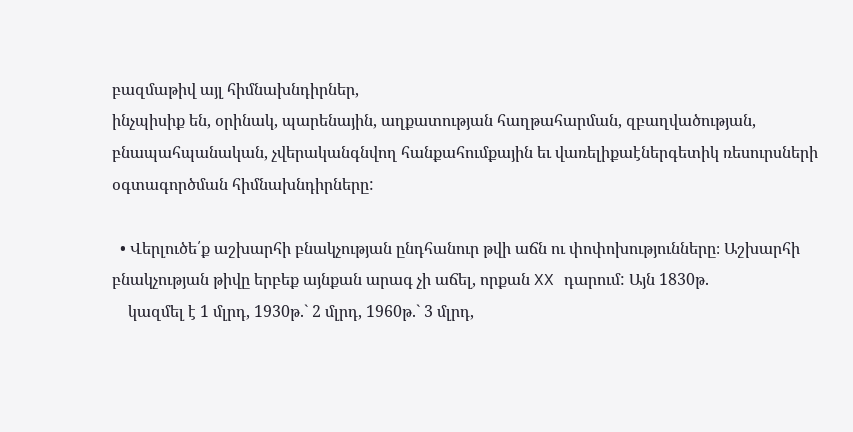բազմաթիվ այլ հիմնախնդիրներ,
ինչպիսիք են, օրինակ, պարենային, աղքատության հաղթահարման, զբաղվածության,
բնապահպանական, չվերականգնվող հանքահումքային եւ վառելիքաէներգետիկ ռեսուրսների
օգտագործման հիմնախնդիրները:

  • Վերլուծե՛ք աշխարհի բնակչության ընդհանուր թվի աճն ու փոփոխությունները։ Աշխարհի բնակչության թիվը երբեք այնքան արագ չի աճել, որքան XX դարում: Այն 1830թ.
    կազմել է 1 մլրդ, 1930թ.` 2 մլրդ, 1960թ.` 3 մլրդ,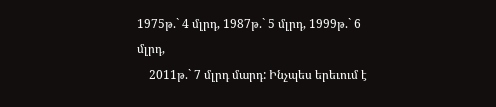1975թ.` 4 մլրդ, 1987թ.` 5 մլրդ, 1999թ.` 6 մլրդ,
    2011թ.` 7 մլրդ մարդ: Ինչպես երեւում է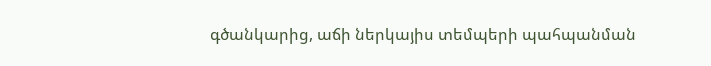գծանկարից, աճի ներկայիս տեմպերի պահպանման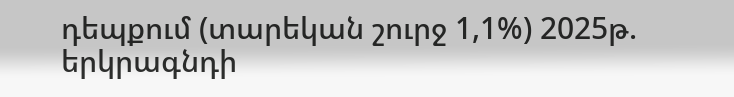դեպքում (տարեկան շուրջ 1,1%) 2025թ. երկրագնդի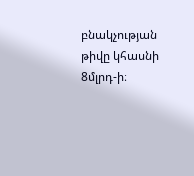բնակչության թիվը կհասնի 8մլրդ-ի։